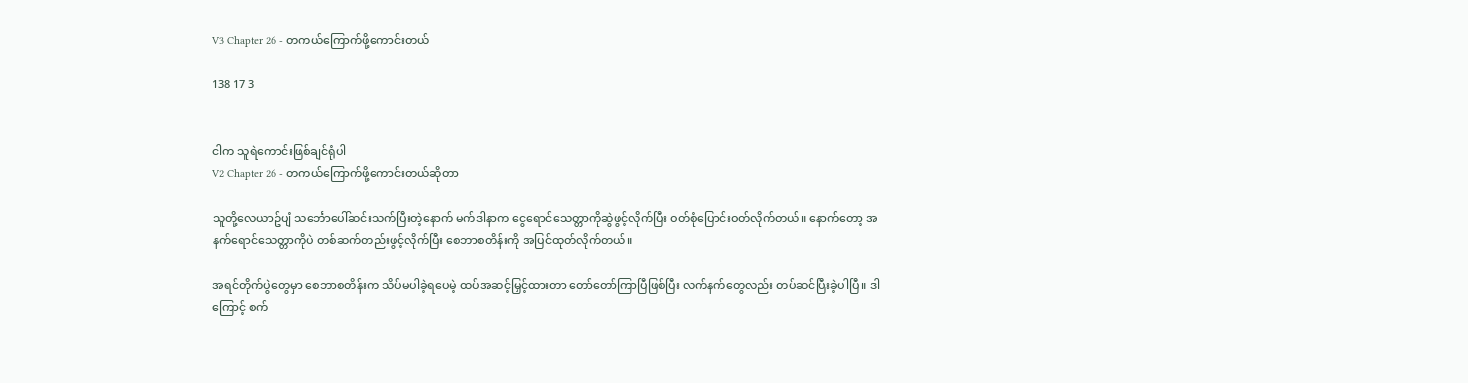V3 Chapter 26 - တကယ်ကြောက်ဖို့ကောင်းတယ်

138 17 3


ငါက သူရဲကောင်းဖြစ်ချင်ရုံပါ
V2 Chapter 26 - တကယ်ကြောက်ဖို့ကောင်းတယ်ဆိုတာ

သူတို့လေယာဥ်ပျံ သင်္ဘောပေါ်ဆင်းသက်ပြီးတဲ့နောက် မက်ဒါနာက ငွေရောင်သေတ္တာကိုဆွဲဖွင့်လိုက်ပြီး ဝတ်စုံပြောင်းဝတ်လိုက်တယ်။ နောက်တော့ အနက်ရောင်သေတ္တာကိုပဲ တစ်ဆက်တည်းဖွင့်လိုက်ပြီး စေဘာစတိန်းကို အပြင်ထုတ်လိုက်တယ်။

အရင်တိုက်ပွဲတွေမှာ စေဘာစတိန်းက သိပ်မပါခဲ့ရပေမဲ့ ထပ်အဆင့်မြှင့်ထားတာ တော်တော်ကြာပြီဖြစ်ပြီး လက်နက်တွေလည်း တပ်ဆင်ပြီးခဲ့ပါပြီ။ ဒါကြောင့် စက်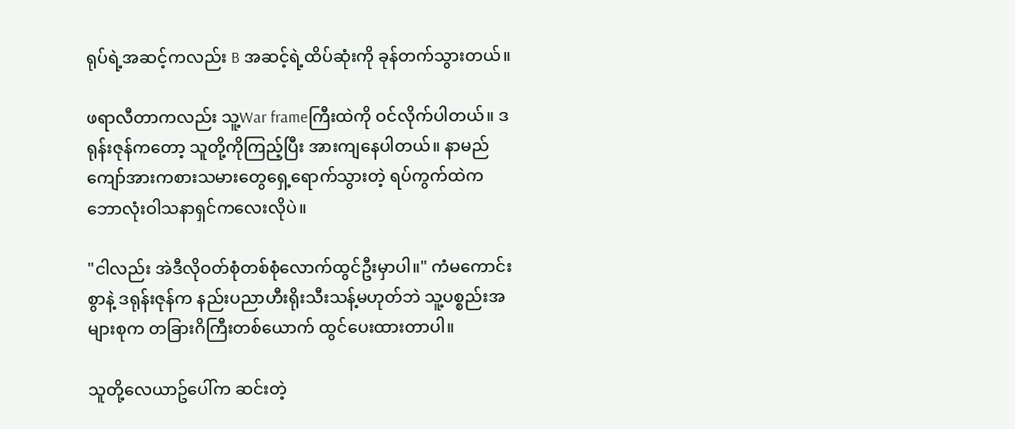ရုပ်ရဲ့အဆင့်ကလည်း B အဆင့်ရဲ့ထိပ်ဆုံးကို ခုန်တက်သွားတယ်။

ဖရာလီတာကလည်း သူ့War frameကြီးထဲကို ဝင်လိုက်ပါတယ်။ ဒရုန်းဇုန်ကတော့ သူတို့ကိုကြည့်ပြီး အားကျနေပါတယ်။ နာမည်ကျော်အားကစားသမားတွေရှေ့ရောက်သွားတဲ့ ရပ်ကွက်ထဲက ဘောလုံးဝါသနာရှင်ကလေးလိုပဲ။

"ငါလည်း အဲဒီလိုဝတ်စုံတစ်စုံလောက်ထွင်ဦးမှာပါ။" ကံမကောင်းစွာနဲ့ ဒရုန်းဇုန်က နည်းပညာဟီးရိုးသီးသန့်မဟုတ်ဘဲ သူ့ပစ္စည်းအများစုက တခြားဂိကြီးတစ်ယောက် ထွင်ပေးထားတာပါ။

သူတို့လေယာဥ်ပေါ်က ဆင်းတဲ့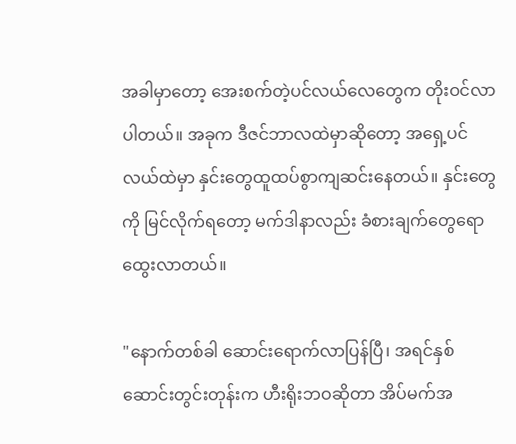အခါမှာတော့ အေးစက်တဲ့ပင်လယ်လေတွေက တိုးဝင်လာပါတယ်။ အခုက ဒီဇင်ဘာလထဲမှာဆိုတော့ အရှေ့ပင်လယ်ထဲမှာ နှင်းတွေထူထပ်စွာကျဆင်းနေတယ်။ နှင်းတွေကို မြင်လိုက်ရတော့ မက်ဒါနာလည်း ခံစားချက်တွေရောထွေးလာတယ်။

"နောက်တစ်ခါ ဆောင်းရောက်လာပြန်ပြီ၊ အရင်နှစ်ဆောင်းတွင်းတုန်းက ဟီးရိုးဘဝဆိုတာ အိပ်မက်အ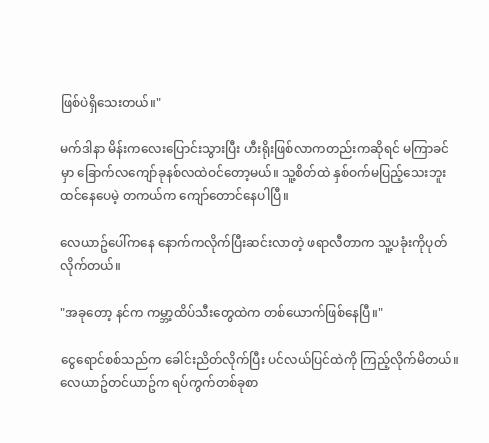ဖြစ်ပဲရှိသေးတယ်။"

မက်ဒါနာ မိန်းကလေးပြောင်းသွားပြီး ဟီးရိုးဖြစ်လာကတည်းကဆိုရင် မကြာခင်မှာ ခြောက်လကျော်ခုနစ်လထဲဝင်တော့မယ်။ သူ့စိတ်ထဲ နှစ်ဝက်မပြည့်သေးဘူးထင်နေပေမဲ့ တကယ်က ကျော်တောင်နေပါပြီ။

လေယာဥ်ပေါ်ကနေ နောက်ကလိုက်ပြီးဆင်းလာတဲ့ ဖရာလီတာက သူ့ပခုံးကိုပုတ်လိုက်တယ်။

"အခုတော့ နင်က ကမ္ဘာ့ထိပ်သီးတွေထဲက တစ်ယောက်ဖြစ်နေပြီ။"

ငွေရောင်စစ်သည်က ခေါင်းညိတ်လိုက်ပြီး ပင်လယ်ပြင်ထဲကို ကြည့်လိုက်မိတယ်။ လေယာဥ်တင်ယာဥ်က ရပ်ကွက်တစ်ခုစာ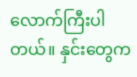လောက်ကြီးပါတယ်။ နှင်းတွေက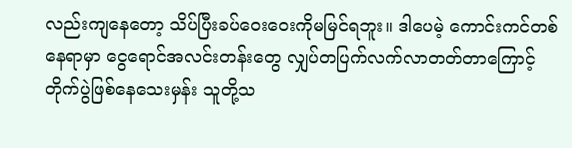လည်းကျနေတော့ သိပ်ပြီးခပ်ဝေးဝေးကိုမမြင်ရဘူး။ ဒါပေမဲ့ ကောင်းကင်တစ်နေရာမှာ ငွေရောင်အလင်းတန်းတွေ လျှပ်တပြက်လက်လာတတ်တာကြောင့် တိုက်ပွဲဖြစ်နေသေးမှန်း သူတို့သ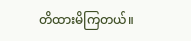တိထားမိကြတယ်။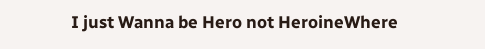I just Wanna be Hero not HeroineWhere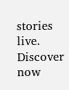stories live. Discover now